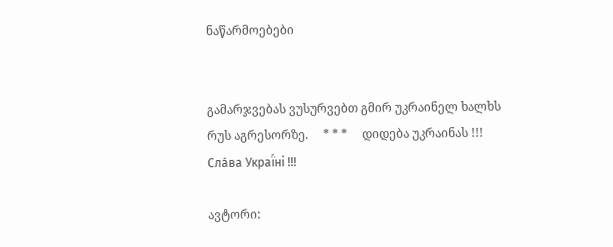ნაწარმოებები


გამარჯვებას ვუსურვებთ გმირ უკრაინელ ხალხს რუს აგრესორზე.     * * *     დიდება უკრაინას !!! Сла́ва Украї́ні !!!

ავტორი: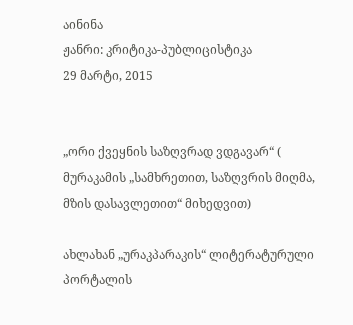აინინა
ჟანრი: კრიტიკა-პუბლიცისტიკა
29 მარტი, 2015


„ორი ქვეყნის საზღვრად ვდგავარ“ ( მურაკამის „სამხრეთით, საზღვრის მიღმა, მზის დასავლეთით“ მიხედვით)

ახლახან „ურაკპარაკის“ ლიტერატურული პორტალის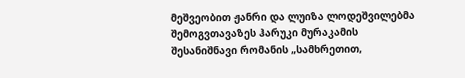მეშვეობით ჟანრი და ლუიზა ლოდეშვილებმა შემოგვთავაზეს ჰარუკი მურაკამის შესანიშნავი რომანის „სამხრეთით,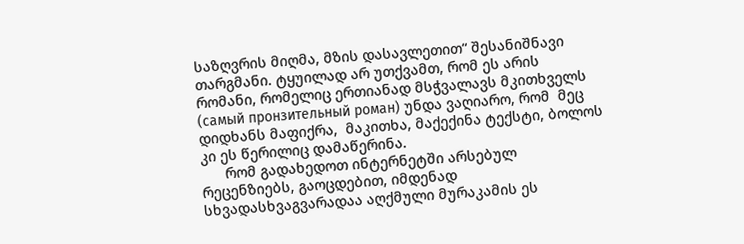საზღვრის მიღმა, მზის დასავლეთით“ შესანიშნავი თარგმანი. ტყუილად არ უთქვამთ, რომ ეს არის რომანი, რომელიც ერთიანად მსჭვალავს მკითხველს (самый пронзительный роман) უნდა ვაღიარო, რომ  მეც დიდხანს მაფიქრა,  მაკითხა, მაქექინა ტექსტი, ბოლოს კი ეს წერილიც დამაწერინა.
      რომ გადახედოთ ინტერნეტში არსებულ რეცენზიებს, გაოცდებით, იმდენად სხვადასხვაგვარადაა აღქმული მურაკამის ეს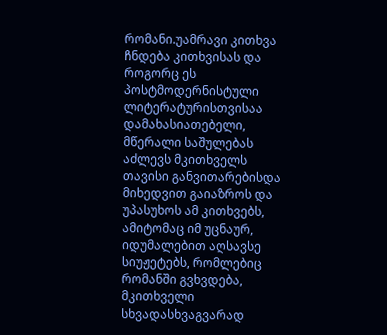რომანი.უამრავი კითხვა ჩნდება კითხვისას და როგორც ეს პოსტმოდერნისტული ლიტერატურისთვისაა დამახასიათებელი, მწერალი საშულებას აძლევს მკითხველს თავისი განვითარებისდა მიხედვით გაიაზროს და უპასუხოს ამ კითხვებს, ამიტომაც იმ უცნაურ, იდუმალებით აღსავსე სიუჟეტებს, რომლებიც  რომანში გვხვდება, მკითხველი სხვადასხვაგვარად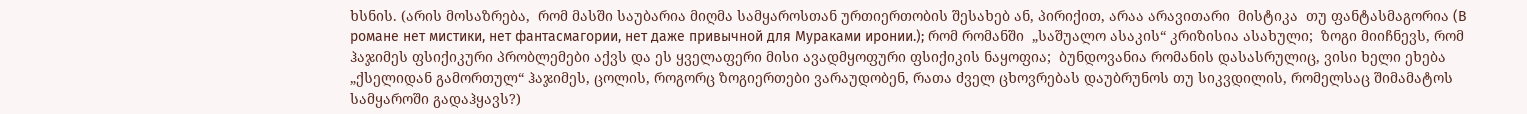ხსნის. (არის მოსაზრება,  რომ მასში საუბარია მიღმა სამყაროსთან ურთიერთობის შესახებ ან, პირიქით, არაა არავითარი  მისტიკა  თუ ფანტასმაგორია (В романе нет мистики, нет фантасмагории, нет даже привычной для Мураками иронии.); რომ რომანში  „საშუალო ასაკის“ კრიზისია ასახული;  ზოგი მიიჩნევს, რომ ჰაჯიმეს ფსიქიკური პრობლემები აქვს და ეს ყველაფერი მისი ავადმყოფური ფსიქიკის ნაყოფია;  ბუნდოვანია რომანის დასასრულიც, ვისი ხელი ეხება „ქსელიდან გამორთულ“ ჰაჯიმეს, ცოლის, როგორც ზოგიერთები ვარაუდობენ, რათა ძველ ცხოვრებას დაუბრუნოს თუ სიკვდილის, რომელსაც შიმამატოს სამყაროში გადაჰყავს?)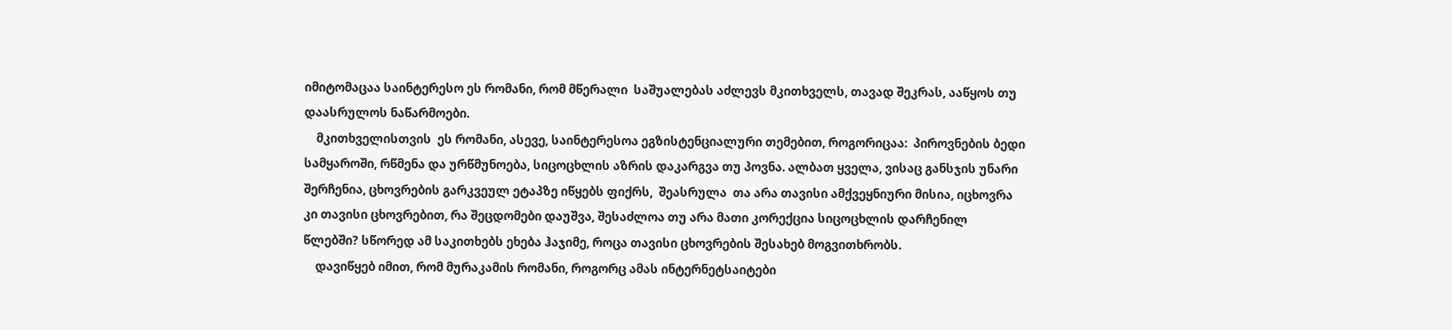იმიტომაცაა საინტერესო ეს რომანი, რომ მწერალი  საშუალებას აძლევს მკითხველს, თავად შეკრას, ააწყოს თუ დაასრულოს ნაწარმოები.
    მკითხველისთვის  ეს რომანი, ასევე, საინტერესოა ეგზისტენციალური თემებით, როგორიცაა:  პიროვნების ბედი  სამყაროში, რწმენა და ურწმუნოება, სიცოცხლის აზრის დაკარგვა თუ პოვნა. ალბათ ყველა, ვისაც განსჯის უნარი შერჩენია, ცხოვრების გარკვეულ ეტაპზე იწყებს ფიქრს,  შეასრულა  თა არა თავისი ამქვეყნიური მისია, იცხოვრა კი თავისი ცხოვრებით, რა შეცდომები დაუშვა, შესაძლოა თუ არა მათი კორექცია სიცოცხლის დარჩენილ წლებში? სწორედ ამ საკითხებს ეხება ჰაჯიმე, როცა თავისი ცხოვრების შესახებ მოგვითხრობს.
    დავიწყებ იმით, რომ მურაკამის რომანი, როგორც ამას ინტერნეტსაიტები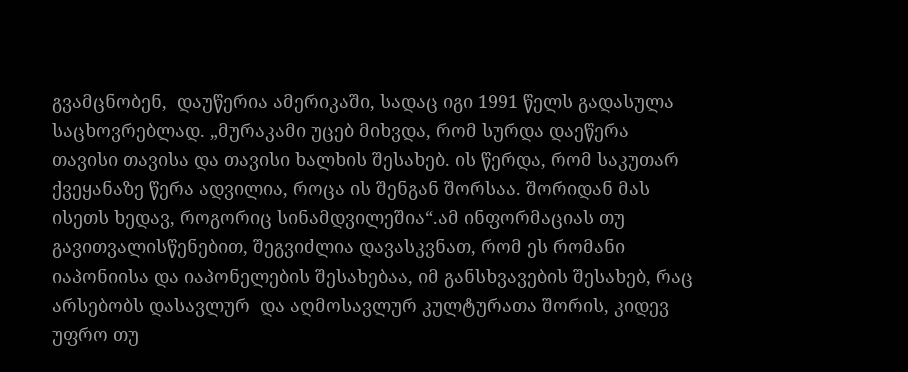გვამცნობენ,  დაუწერია ამერიკაში, სადაც იგი 1991 წელს გადასულა საცხოვრებლად. „მურაკამი უცებ მიხვდა, რომ სურდა დაეწერა თავისი თავისა და თავისი ხალხის შესახებ. ის წერდა, რომ საკუთარ ქვეყანაზე წერა ადვილია, როცა ის შენგან შორსაა. შორიდან მას ისეთს ხედავ, როგორიც სინამდვილეშია“.ამ ინფორმაციას თუ გავითვალისწენებით, შეგვიძლია დავასკვნათ, რომ ეს რომანი იაპონიისა და იაპონელების შესახებაა, იმ განსხვავების შესახებ, რაც არსებობს დასავლურ  და აღმოსავლურ კულტურათა შორის, კიდევ უფრო თუ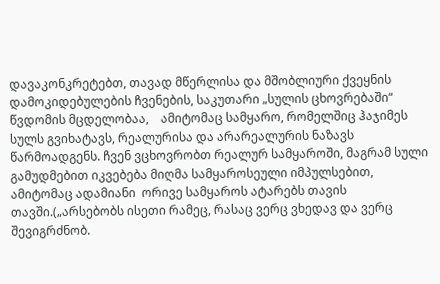დავაკონკრეტებთ, თავად მწერლისა და მშობლიური ქვეყნის დამოკიდებულების ჩვენების, საკუთარი „სულის ცხოვრებაში“ წვდომის მცდელობაა,    ამიტომაც სამყარო, რომელშიც ჰაჯიმეს სულს გვიხატავს, რეალურისა და არარეალურის ნაზავს წარმოადგენს. ჩვენ ვცხოვრობთ რეალურ სამყაროში, მაგრამ სული გამუდმებით იკვებება მიღმა სამყაროსეული იმპულსებით, ამიტომაც ადამიანი  ორივე სამყაროს ატარებს თავის თავში.(„არსებობს ისეთი რამეც, რასაც ვერც ვხედავ და ვერც შევიგრძნობ.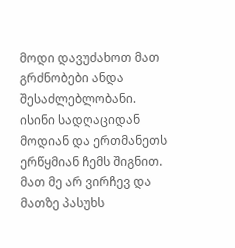მოდი დავუძახოთ მათ გრძნობები ანდა შესაძლებლობანი. ისინი სადღაციდან მოდიან და ერთმანეთს ერწყმიან ჩემს შიგნით. მათ მე არ ვირჩევ და მათზე პასუხს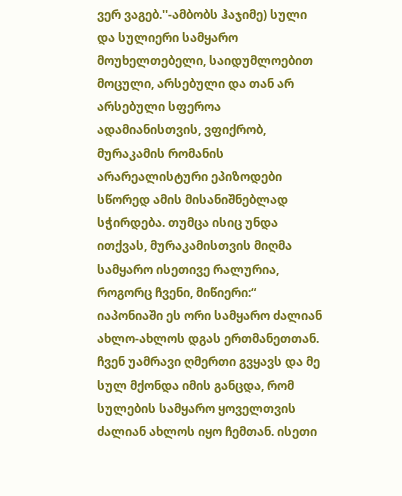ვერ ვაგებ.''-ამბობს ჰაჯიმე) სული და სულიერი სამყარო მოუხელთებელი, საიდუმლოებით მოცული, არსებული და თან არ არსებული სფეროა ადამიანისთვის, ვფიქრობ, მურაკამის რომანის არარეალისტური ეპიზოდები სწორედ ამის მისანიშნებლად სჭირდება. თუმცა ისიც უნდა ითქვას, მურაკამისთვის მიღმა სამყარო ისეთივე რალურია, როგორც ჩვენი, მიწიერი:“ იაპონიაში ეს ორი სამყარო ძალიან ახლო-ახლოს დგას ერთმანეთთან. ჩვენ უამრავი ღმერთი გვყავს და მე სულ მქონდა იმის განცდა, რომ სულების სამყარო ყოველთვის ძალიან ახლოს იყო ჩემთან. ისეთი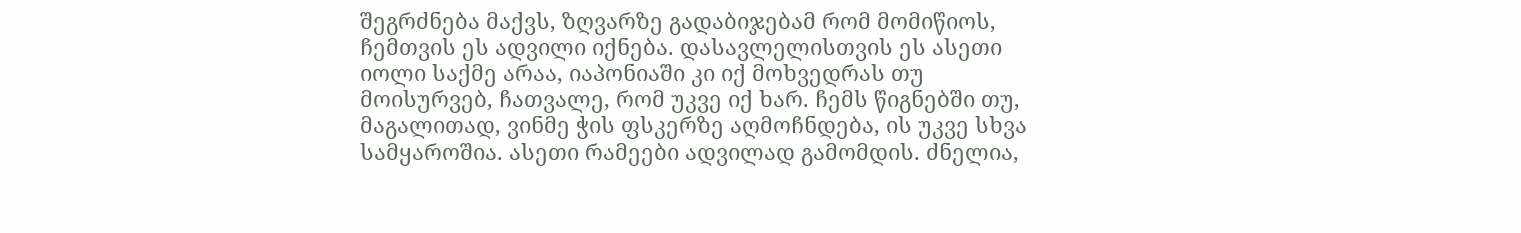შეგრძნება მაქვს, ზღვარზე გადაბიჯებამ რომ მომიწიოს, ჩემთვის ეს ადვილი იქნება. დასავლელისთვის ეს ასეთი იოლი საქმე არაა, იაპონიაში კი იქ მოხვედრას თუ მოისურვებ, ჩათვალე, რომ უკვე იქ ხარ. ჩემს წიგნებში თუ, მაგალითად, ვინმე ჭის ფსკერზე აღმოჩნდება, ის უკვე სხვა სამყაროშია. ასეთი რამეები ადვილად გამომდის. ძნელია,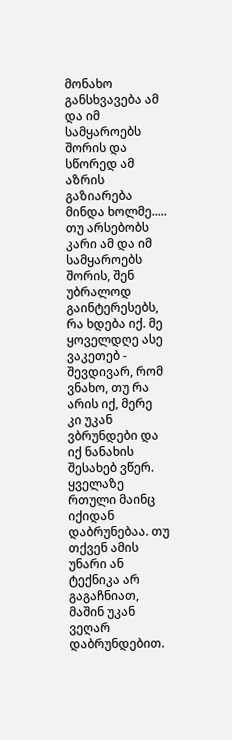მონახო განსხვავება ამ და იმ სამყაროებს შორის და სწორედ ამ აზრის გაზიარება მინდა ხოლმე..... თუ არსებობს კარი ამ და იმ სამყაროებს შორის, შენ უბრალოდ გაინტერესებს, რა ხდება იქ. მე ყოველდღე ასე ვაკეთებ - შევდივარ, რომ ვნახო, თუ რა არის იქ, მერე კი უკან ვბრუნდები და იქ ნანახის შესახებ ვწერ. ყველაზე რთული მაინც იქიდან დაბრუნებაა. თუ თქვენ ამის უნარი ან ტექნიკა არ გაგაჩნიათ, მაშინ უკან ვეღარ დაბრუნდებით.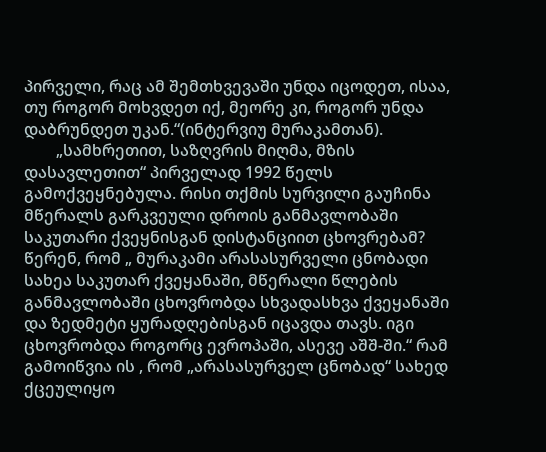პირველი, რაც ამ შემთხვევაში უნდა იცოდეთ, ისაა, თუ როგორ მოხვდეთ იქ, მეორე კი, როგორ უნდა დაბრუნდეთ უკან.“(ინტერვიუ მურაკამთან).
        „სამხრეთით, საზღვრის მიღმა, მზის დასავლეთით“ პირველად 1992 წელს გამოქვეყნებულა. რისი თქმის სურვილი გაუჩინა მწერალს გარკვეული დროის განმავლობაში  საკუთარი ქვეყნისგან დისტანციით ცხოვრებამ?  წერენ, რომ „ მურაკამი არასასურველი ცნობადი სახეა საკუთარ ქვეყანაში, მწერალი წლების განმავლობაში ცხოვრობდა სხვადასხვა ქვეყანაში და ზედმეტი ყურადღებისგან იცავდა თავს. იგი ცხოვრობდა როგორც ევროპაში, ასევე აშშ-ში.“ რამ გამოიწვია ის , რომ „არასასურველ ცნობად“ სახედ ქცეულიყო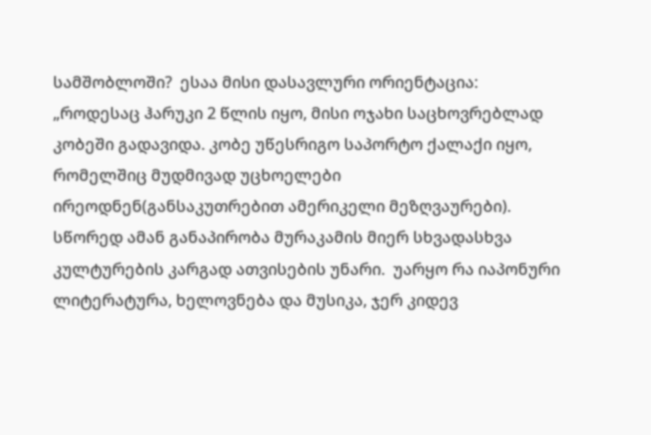სამშობლოში?  ესაა მისი დასავლური ორიენტაცია: „როდესაც ჰარუკი 2 წლის იყო, მისი ოჯახი საცხოვრებლად კობეში გადავიდა. კობე უწესრიგო საპორტო ქალაქი იყო, რომელშიც მუდმივად უცხოელები ირეოდნენ(განსაკუთრებით ამერიკელი მეზღვაურები). სწორედ ამან განაპირობა მურაკამის მიერ სხვადასხვა კულტურების კარგად ათვისების უნარი.  უარყო რა იაპონური ლიტერატურა, ხელოვნება და მუსიკა, ჯერ კიდევ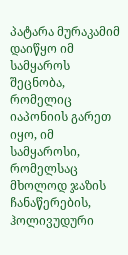პატარა მურაკამიმ დაიწყო იმ სამყაროს შეცნობა, რომელიც იაპონიის გარეთ იყო, იმ სამყაროსი, რომელსაც მხოლოდ ჯაზის ჩანაწერების, ჰოლივუდური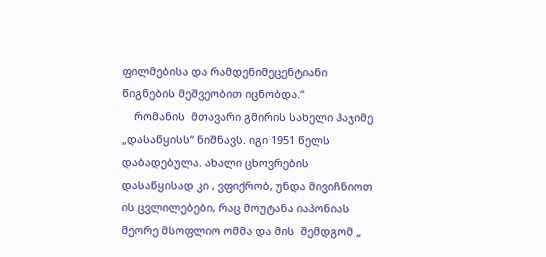ფილმებისა და რამდენიმეცენტიანი წიგნების მეშვეობით იცნობდა.“
    რომანის  მთავარი გმირის სახელი ჰაჯიმე „დასაწყისს“ ნიშნავს. იგი 1951 წელს დაბადებულა. ახალი ცხოვრების დასაწყისად კი , ვფიქრობ, უნდა მივიჩნიოთ ის ცვლილებები, რაც მოუტანა იაპონიას მეორე მსოფლიო ომმა და მის  შემდგომ „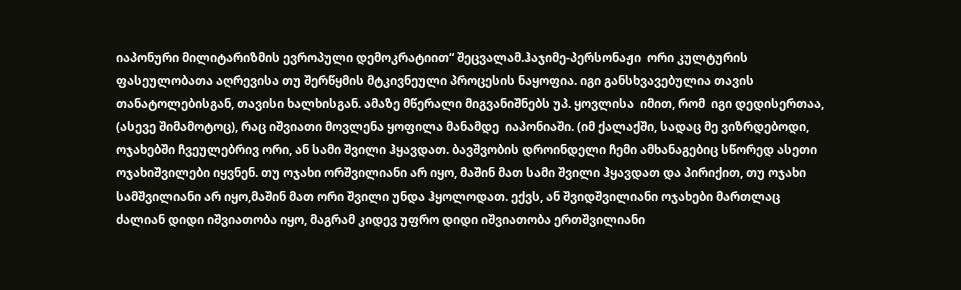იაპონური მილიტარიზმის ევროპული დემოკრატიით“ შეცვალამ.ჰაჯიმე-პერსონაჟი  ორი კულტურის ფასეულობათა აღრევისა თუ შერწყმის მტკივნეული პროცესის ნაყოფია. იგი განსხვავებულია თავის თანატოლებისგან, თავისი ხალხისგან. ამაზე მწერალი მიგვანიშნებს უპ. ყოვლისა  იმით, რომ  იგი დედისერთაა,  (ასევე შიმამოტოც), რაც იშვიათი მოვლენა ყოფილა მანამდე  იაპონიაში. (იმ ქალაქში, სადაც მე ვიზრდებოდი, ოჯახებში ჩვეულებრივ ორი, ან სამი შვილი ჰყავდათ. ბავშვობის დროინდელი ჩემი ამხანაგებიც სწორედ ასეთი ოჯახიშვილები იყვნენ. თუ ოჯახი ორშვილიანი არ იყო, მაშინ მათ სამი შვილი ჰყავდათ და პირიქით, თუ ოჯახი სამშვილიანი არ იყო,მაშინ მათ ორი შვილი უნდა ჰყოლოდათ. ექვს, ან შვიდშვილიანი ოჯახები მართლაც ძალიან დიდი იშვიათობა იყო, მაგრამ კიდევ უფრო დიდი იშვიათობა ერთშვილიანი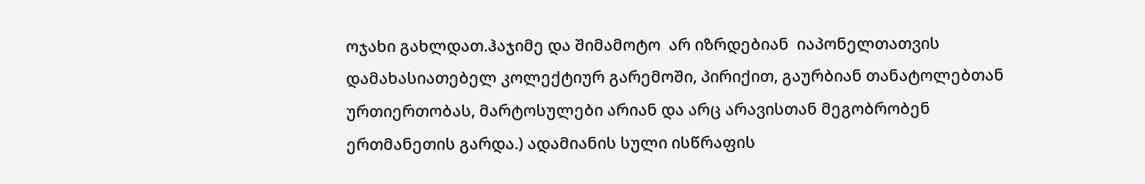ოჯახი გახლდათ.ჰაჯიმე და შიმამოტო  არ იზრდებიან  იაპონელთათვის დამახასიათებელ კოლექტიურ გარემოში, პირიქით, გაურბიან თანატოლებთან ურთიერთობას, მარტოსულები არიან და არც არავისთან მეგობრობენ ერთმანეთის გარდა.) ადამიანის სული ისწრაფის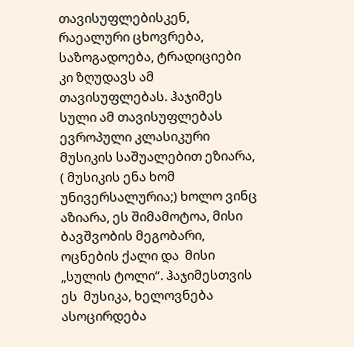თავისუფლებისკენ, რაეალური ცხოვრება, საზოგადოება, ტრადიციები კი ზღუდავს ამ თავისუფლებას. ჰაჯიმეს სული ამ თავისუფლებას  ევროპული კლასიკური მუსიკის საშუალებით ეზიარა, ( მუსიკის ენა ხომ უნივერსალურია;) ხოლო ვინც აზიარა, ეს შიმამოტოა, მისი ბავშვობის მეგობარი, ოცნების ქალი და  მისი „სულის ტოლი“. ჰაჯიმესთვის ეს  მუსიკა, ხელოვნება  ასოცირდება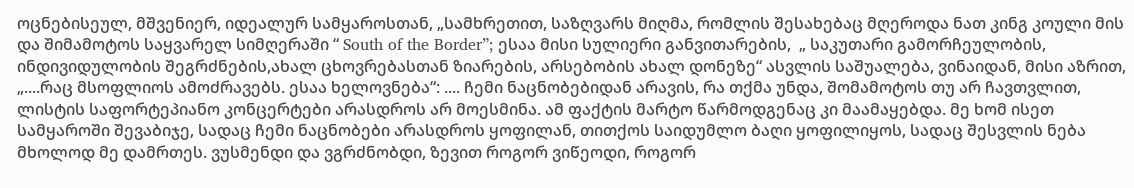ოცნებისეულ, მშვენიერ, იდეალურ სამყაროსთან, „სამხრეთით, საზღვარს მიღმა, რომლის შესახებაც მღეროდა ნათ კინგ კოული მის და შიმამოტოს საყვარელ სიმღერაში “ South of the Border”; ესაა მისი სულიერი განვითარების,  „ საკუთარი გამორჩეულობის, ინდივიდულობის შეგრძნების,ახალ ცხოვრებასთან ზიარების, არსებობის ახალ დონეზე“ ასვლის საშუალება, ვინაიდან, მისი აზრით, „....რაც მსოფლიოს ამოძრავებს. ესაა ხელოვნება“: .... ჩემი ნაცნობებიდან არავის, რა თქმა უნდა, შომამოტოს თუ არ ჩავთვლით, ლისტის საფორტეპიანო კონცერტები არასდროს არ მოესმინა. ამ ფაქტის მარტო წარმოდგენაც კი მაამაყებდა. მე ხომ ისეთ სამყაროში შევაბიჯე, სადაც ჩემი ნაცნობები არასდროს ყოფილან, თითქოს საიდუმლო ბაღი ყოფილიყოს, სადაც შესვლის ნება მხოლოდ მე დამრთეს. ვუსმენდი და ვგრძნობდი, ზევით როგორ ვიწეოდი, როგორ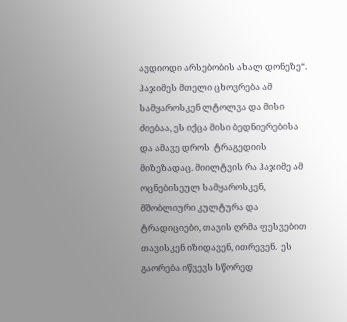ავდიოდი არსებობის ახალ დონეზე“.      ჰაჯიმეს მთელი ცხოვრება ამ სამყაროსკენ ლტოლვა და მისი ძიებაა, ეს იქცა მისი ბედნიერებისა და ამავე დროს  ტრაგედიის მიზეზადაც. მიილტვის რა ჰაჯიმე ამ ოცნებისეულ სამყაროსკენ, მშობლიური კულტურა და ტრადიციები, თავის ღრმა ფესვებით თავისკენ იზიდავენ, ითრევენ.  ეს გაორება იწვევს სწორედ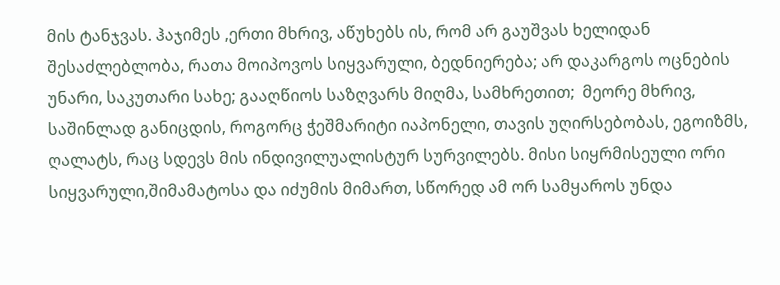მის ტანჯვას. ჰაჯიმეს ,ერთი მხრივ, აწუხებს ის, რომ არ გაუშვას ხელიდან შესაძლებლობა, რათა მოიპოვოს სიყვარული, ბედნიერება; არ დაკარგოს ოცნების უნარი, საკუთარი სახე; გააღწიოს საზღვარს მიღმა, სამხრეთით;  მეორე მხრივ, საშინლად განიცდის, როგორც ჭეშმარიტი იაპონელი, თავის უღირსებობას, ეგოიზმს, ღალატს, რაც სდევს მის ინდივილუალისტურ სურვილებს. მისი სიყრმისეული ორი სიყვარული,შიმამატოსა და იძუმის მიმართ, სწორედ ამ ორ სამყაროს უნდა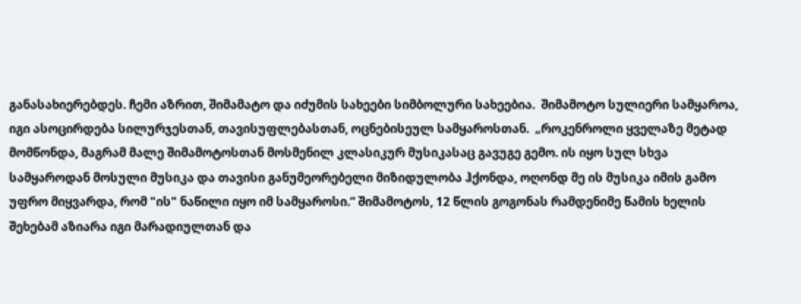განასახიერებდეს. ჩემი აზრით, შიმამატო და იძუმის სახეები სიმბოლური სახეებია.  შიმამოტო სულიერი სამყაროა, იგი ასოცირდება სილურჯესთან, თავისუფლებასთან, ოცნებისეულ სამყაროსთან.  „როკენროლი ყველაზე მეტად მომწონდა, მაგრამ მალე შიმამოტოსთან მოსმენილ კლასიკურ მუსიკასაც გავუგე გემო. ის იყო სულ სხვა სამყაროდან მოსული მუსიკა და თავისი განუმეორებელი მიზიდულობა ჰქონდა, ოღონდ მე ის მუსიკა იმის გამო უფრო მიყვარდა, რომ "ის" ნაწილი იყო იმ სამყაროსი.” შიმამოტოს, 12 წლის გოგონას რამდენიმე წამის ხელის შეხებამ აზიარა იგი მარადიულთან და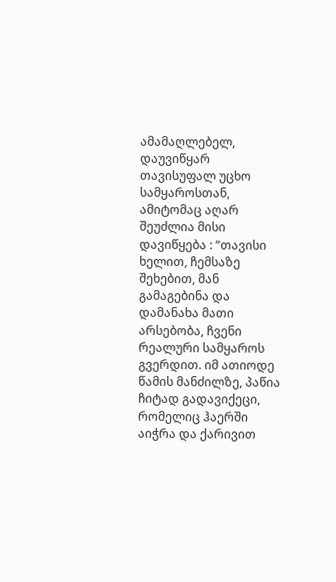ამამაღლებელ, დაუვიწყარ თავისუფალ უცხო სამყაროსთან, ამიტომაც აღარ შეუძლია მისი დავიწყება : “თავისი ხელით, ჩემსაზე შეხებით, მან გამაგებინა და დამანახა მათი არსებობა, ჩვენი რეალური სამყაროს გვერდით. იმ ათიოდე წამის მანძილზე, პაწია ჩიტად გადავიქეცი, რომელიც ჰაერში აიჭრა და ქარივით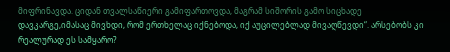მიფრინავდა. ციდან თვალსაწიერი გამიფართოვდა, მაგრამ სიშორის გამო სიცხადე დავკარგე,იმასაც მივხდი, რომ ერთხელაც იქნებოდა, იქ აუცილებლად მივაღწევდი“. არსებობს კი რეალურად ეს სამყარო?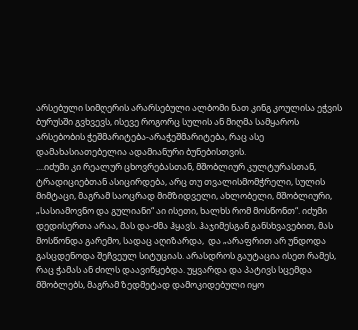არსებული სიმღერის არარსებული ალბომი ნათ კინგ კოულისა ეჭვის ბურუსში გვხვევს, ისევე როგორც სულის ან მიღმა სამყაროს არსებობის ჭეშმარიტება-არაჭეშმარიტება, რაც ასე დამახასიათებელია ადამიანური ბუნებისთვის.
....იძუმი კი რეალურ ცხოვრებასთან, მშობლიურ კულტურასთან, ტრადიციებთან ასიცირდება, არც თუ თვალისმომჭრელი, სულის მიმტაცი, მაგრამ საოცრად მიმზიდველი, ახლობელი, მშობლიური, „სასიამოვნო და გულიანი“ აი ისეთი, ხალხს რომ მოსწონთ“. იძუმი  დედისერთა არაა, მას და-ძმა ჰყავს. ჰაჯიმესგან განსხვავებით, მას მოსწონდა გარემო, სადაც აღიზარდა,  და „არაფრით არ უნდოდა გასცდენოდა შეჩვეულ სიტუციას. არასდროს გაუტაცია ისეთ რამეს, რაც ჭამას ან ძილს დაავიწყებდა. უყვარდა და პატივს სცემდა მშობლებს, მაგრამ ზედმეტად დამოკიდებული იყო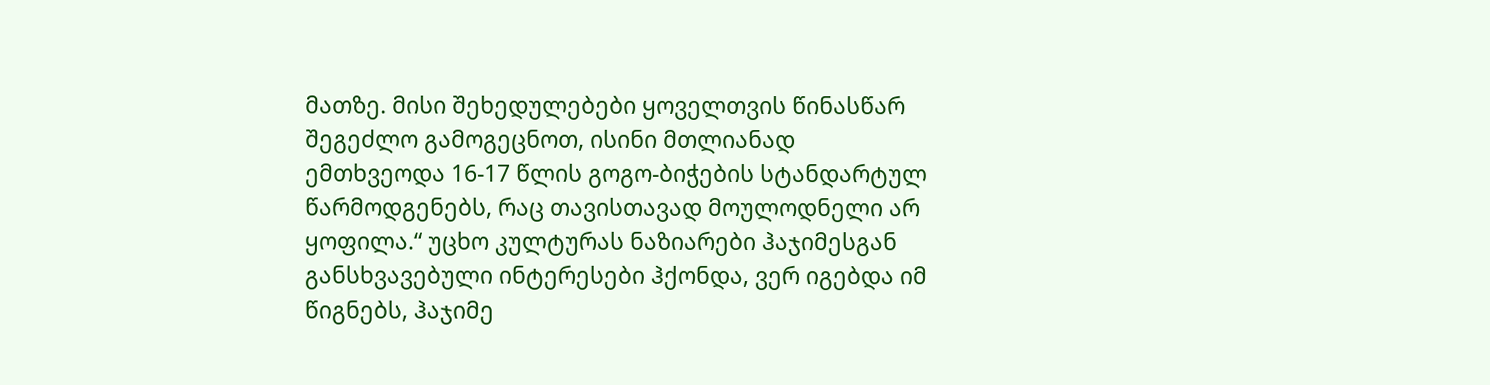მათზე. მისი შეხედულებები ყოველთვის წინასწარ შეგეძლო გამოგეცნოთ, ისინი მთლიანად ემთხვეოდა 16-17 წლის გოგო-ბიჭების სტანდარტულ წარმოდგენებს, რაც თავისთავად მოულოდნელი არ ყოფილა.“ უცხო კულტურას ნაზიარები ჰაჯიმესგან  განსხვავებული ინტერესები ჰქონდა, ვერ იგებდა იმ წიგნებს, ჰაჯიმე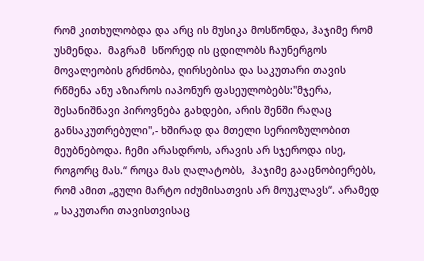რომ კითხულობდა და არც ის მუსიკა მოსწონდა, ჰაჯიმე რომ უსმენდა.  მაგრამ  სწორედ ის ცდილობს ჩაუნერგოს მოვალეობის გრძნობა, ღირსებისა და საკუთარი თავის რწმენა ანუ აზიაროს იაპონურ ფასეულობებს:''მჯერა, შესანიშნავი პიროვნება გახდები, არის შენში რაღაც განსაკუთრებული'',- ხშირად და მთელი სერიოზულობით მეუბნებოდა. ჩემი არასდროს, არავის არ სჯეროდა ისე, როგორც მას.“ როცა მას ღალატობს,  ჰაჯიმე გააცნობიერებს, რომ ამით „გული მარტო იძუმისათვის არ მოუკლავს“. არამედ „ საკუთარი თავისთვისაც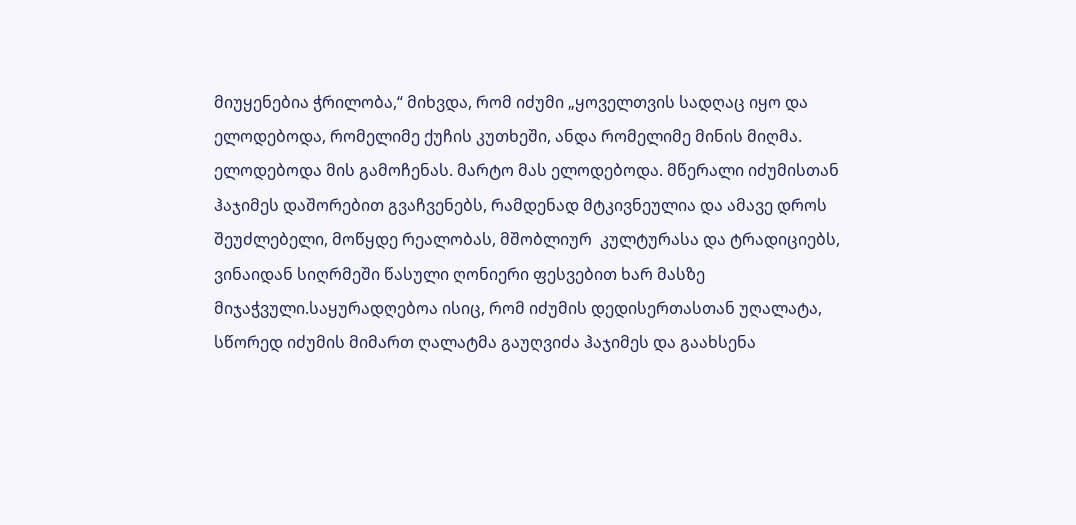მიუყენებია ჭრილობა,“ მიხვდა, რომ იძუმი „ყოველთვის სადღაც იყო და ელოდებოდა, რომელიმე ქუჩის კუთხეში, ანდა რომელიმე მინის მიღმა. ელოდებოდა მის გამოჩენას. მარტო მას ელოდებოდა. მწერალი იძუმისთან ჰაჯიმეს დაშორებით გვაჩვენებს, რამდენად მტკივნეულია და ამავე დროს  შეუძლებელი, მოწყდე რეალობას, მშობლიურ  კულტურასა და ტრადიციებს, ვინაიდან სიღრმეში წასული ღონიერი ფესვებით ხარ მასზე მიჯაჭვული.საყურადღებოა ისიც, რომ იძუმის დედისერთასთან უღალატა, სწორედ იძუმის მიმართ ღალატმა გაუღვიძა ჰაჯიმეს და გაახსენა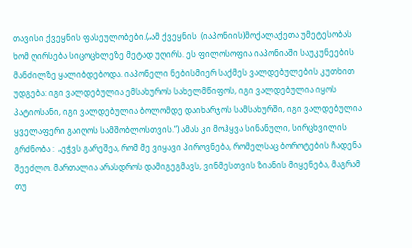თავისი ქვეყნის ფასეულობები.(„ამ ქვეყნის  (იაპონიის)მოქალაქეთა უმეტესობას  ხომ ღირსება სიცოცხლეზე მეტად უღირს. ეს ფილოსოფია იაპონიაში საუკუნეების მანძილზე ყალიბდებოდა. იაპონელი ნებისმიერ საქმეს ვალდებულების კუთხით უდგება: იგი ვალდებულია ემსახუროს სახელმწიფოს, იგი ვალდებულია იყოს პატიოსანი, იგი ვალდებულია ბოლომდე დაიხარჯოს სამსახურში, იგი ვალდებულია ყველაფერი გაიღოს სამშობლოსთვის.“) ამას კი მოჰყვა სინანული, სირცხვილის გრძნობა :  „ეჭვს გარეშეა, რომ მე ვიყავი პიროვნება, რომელსაც ბოროტების ჩადენა შეეძლო. მართალია არასდროს დამიგეგმავს, ვინმესთვის ზიანის მიყენება, მაგრამ თუ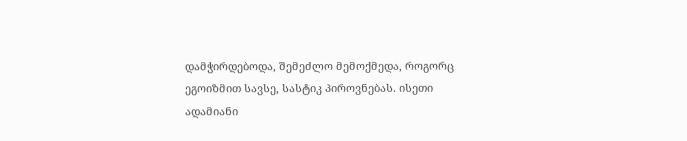დამჭირდებოდა, შემეძლო მემოქმედა, როგორც ეგოიზმით სავსე, სასტიკ პიროვნებას. ისეთი ადამიანი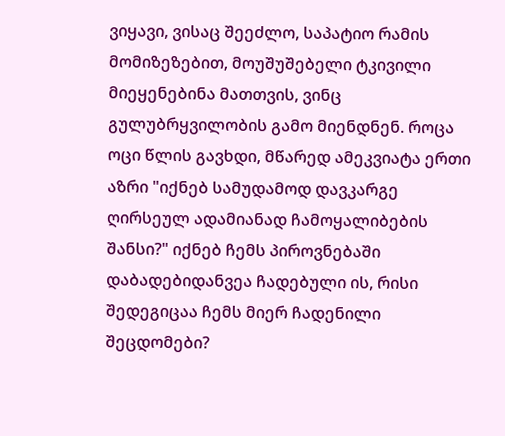ვიყავი, ვისაც შეეძლო, საპატიო რამის მომიზეზებით, მოუშუშებელი ტკივილი მიეყენებინა მათთვის, ვინც გულუბრყვილობის გამო მიენდნენ. როცა ოცი წლის გავხდი, მწარედ ამეკვიატა ერთი აზრი "იქნებ სამუდამოდ დავკარგე ღირსეულ ადამიანად ჩამოყალიბების შანსი?" იქნებ ჩემს პიროვნებაში დაბადებიდანვეა ჩადებული ის, რისი შედეგიცაა ჩემს მიერ ჩადენილი შეცდომები?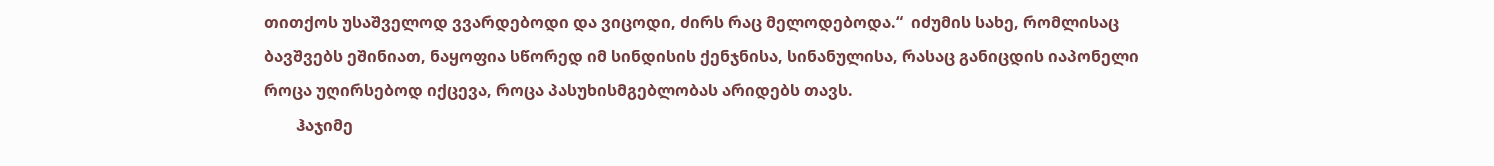თითქოს უსაშველოდ ვვარდებოდი და ვიცოდი, ძირს რაც მელოდებოდა.“  იძუმის სახე, რომლისაც ბავშვებს ეშინიათ, ნაყოფია სწორედ იმ სინდისის ქენჯნისა, სინანულისა, რასაც განიცდის იაპონელი როცა უღირსებოდ იქცევა, როცა პასუხისმგებლობას არიდებს თავს.
        ჰაჯიმე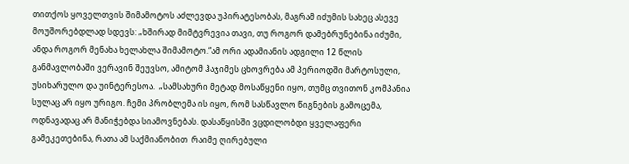თითქოს ყოველთვის შიმამოტოს აძლევდა უპირატესობას, მაგრამ იძუმის სახეც ასევე მოუშორებდლად სდევს: „ხშირად მიმტვრევია თავი, თუ როგორ დამებრუნებინა იძუმი, ანდა როგორ მენახა ხელახლა შიმამოტო.“ამ ორი ადამიანის ადგილი 12 წლის განმავლობაში ვერავინ შეუვსო, ამიტომ ჰაჯიმეს ცხოვრება ამ პერიოდში მარტოსული, უსიხარულო და უინტერესოა.  „სამსახური მეტად მოსაწყენი იყო, თუმც თვითონ კომპანია სულაც არ იყო ურიგო. ჩემი პრობლემა ის იყო, რომ სასწავლო წიგნების გამოცემა, ოდნავადაც არ მანიჭებდა სიამოვნებას. დასაწყისში ვცდილობდი ყველაფერი გამეკეთებინა, რათა ამ საქმიანობით  რაიმე ღირებული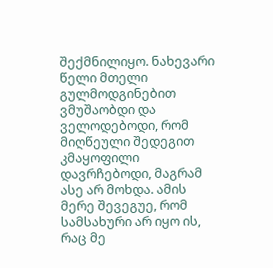შექმნილიყო. ნახევარი წელი მთელი გულმოდგინებით ვმუშაობდი და ველოდებოდი, რომ მიღწეული შედეგით კმაყოფილი დავრჩებოდი, მაგრამ ასე არ მოხდა. ამის მერე შევეგუე, რომ სამსახური არ იყო ის, რაც მე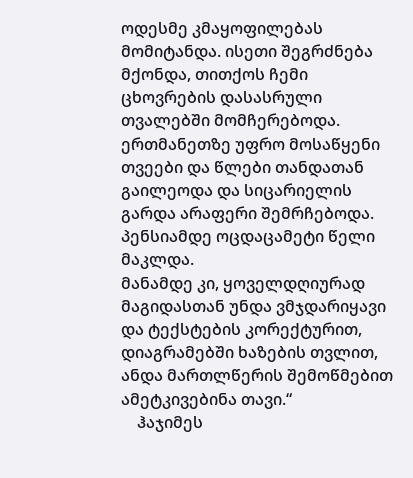ოდესმე კმაყოფილებას მომიტანდა. ისეთი შეგრძნება მქონდა, თითქოს ჩემი ცხოვრების დასასრული თვალებში მომჩერებოდა. ერთმანეთზე უფრო მოსაწყენი თვეები და წლები თანდათან გაილეოდა და სიცარიელის გარდა არაფერი შემრჩებოდა. პენსიამდე ოცდაცამეტი წელი მაკლდა.
მანამდე კი, ყოველდღიურად მაგიდასთან უნდა ვმჯდარიყავი და ტექსტების კორექტურით,
დიაგრამებში ხაზების თვლით, ანდა მართლწერის შემოწმებით ამეტკივებინა თავი.“
    ჰაჯიმეს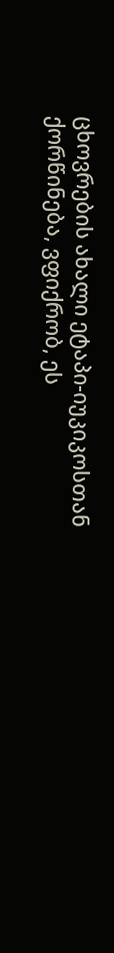ცხოვრების ახალი ეტაპი-იუკიკოსთან ქორწინება, ვფიქრობ, ეს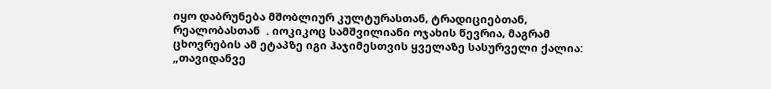იყო დაბრუნება მშობლიურ კულტურასთან, ტრადიციებთან, რეალობასთან  . იოკიკოც სამშვილიანი ოჯახის წევრია, მაგრამ ცხოვრების ამ ეტაპზე იგი ჰაჯიმესთვის ყველაზე სასურველი ქალია: „თავიდანვე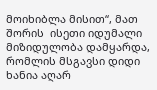მოიხიბლა მისით“, მათ შორის  ისეთი იდუმალი მიზიდულობა დამყარდა, რომლის მსგავსი დიდი ხანია აღარ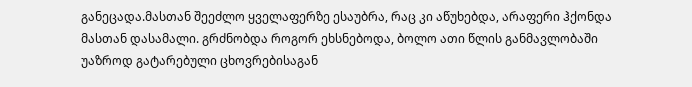განეცადა.მასთან შეეძლო ყველაფერზე ესაუბრა, რაც კი აწუხებდა, არაფერი ჰქონდა მასთან დასამალი. გრძნობდა როგორ ეხსნებოდა, ბოლო ათი წლის განმავლობაში უაზროდ გატარებული ცხოვრებისაგან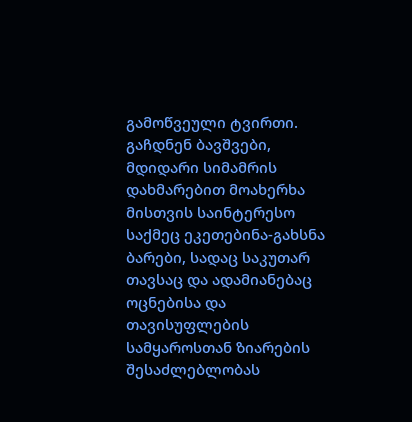გამოწვეული ტვირთი. გაჩდნენ ბავშვები, მდიდარი სიმამრის დახმარებით მოახერხა მისთვის საინტერესო საქმეც ეკეთებინა-გახსნა ბარები, სადაც საკუთარ თავსაც და ადამიანებაც  ოცნებისა და თავისუფლების სამყაროსთან ზიარების შესაძლებლობას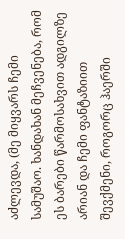აძლევდა, (მე მიყვარს ჩემი სამუშაო. ხანდახან მეჩვენება, რომ ეს ბარები წარმოსახვით ადგილზე არიან და ჩემი ფანტაზიით შევქმენი, როგორც ჰაერში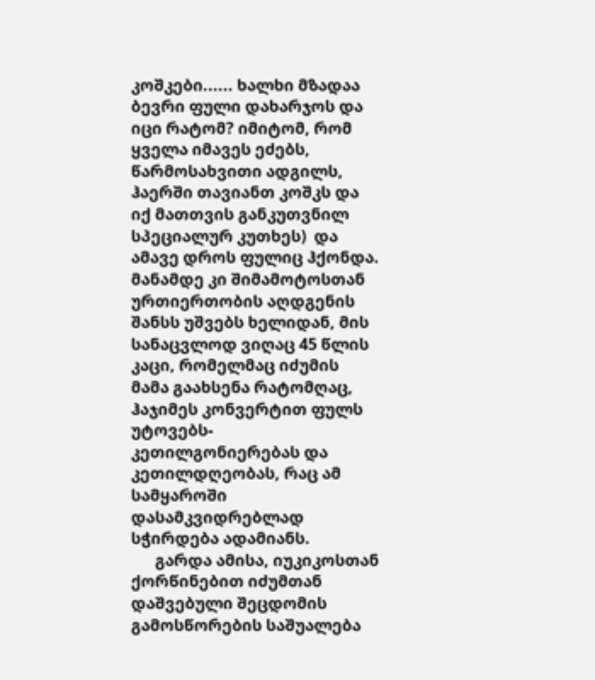კოშკები...... ხალხი მზადაა ბევრი ფული დახარჯოს და იცი რატომ? იმიტომ, რომ ყველა იმავეს ეძებს, წარმოსახვითი ადგილს, ჰაერში თავიანთ კოშკს და იქ მათთვის განკუთვნილ სპეციალურ კუთხეს)  და ამავე დროს ფულიც ჰქონდა. მანამდე კი შიმამოტოსთან ურთიერთობის აღდგენის შანსს უშვებს ხელიდან, მის სანაცვლოდ ვიღაც 45 წლის კაცი, რომელმაც იძუმის მამა გაახსენა რატომღაც, ჰაჯიმეს კონვერტით ფულს უტოვებს-კეთილგონიერებას და კეთილდღეობას, რაც ამ სამყაროში დასამკვიდრებლად სჭირდება ადამიანს.
      გარდა ამისა, იუკიკოსთან ქორწინებით იძუმთან დაშვებული შეცდომის გამოსწორების საშუალება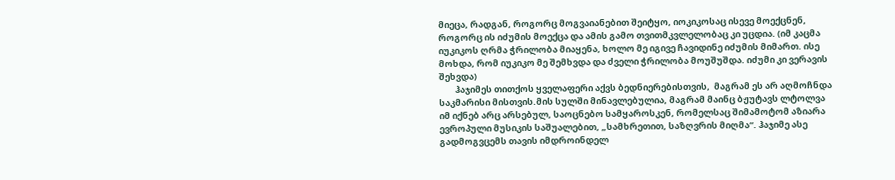მიეცა, რადგან, როგორც მოგვაიანებით შეიტყო, იოკიკოსაც ისევე მოექცნენ, როგორც ის იძუმის მოექცა და ამის გამო თვითმკვლელობაც კი უცდია. (იმ კაცმა იუკიკოს ღრმა ჭრილობა მიაყენა, ხოლო მე იგივე ჩავიდინე იძუმის მიმართ. ისე მოხდა, რომ იუკიკო მე შემხვდა და ძველი ჭრილობა მოუშუშდა. იძუმი კი ვერავის შეხვდა)
        ჰაჯიმეს თითქოს ყველაფერი აქვს ბედნიერებისთვის,  მაგრამ ეს არ აღმოჩნდა საკმარისი მისთვის.მის სულში მინავლებულია, მაგრამ მაინც ბჟუტავს ლტოლვა იმ იქნებ არც არსებულ, საოცნებო სამყაროსკენ, რომელსაც შიმამოტომ აზიარა ევროპული მუსიკის საშუალებით, „სამხრეთით, საზღვრის მიღმა“. ჰაჯიმე ასე გადმოგვცემს თავის იმდროინდელ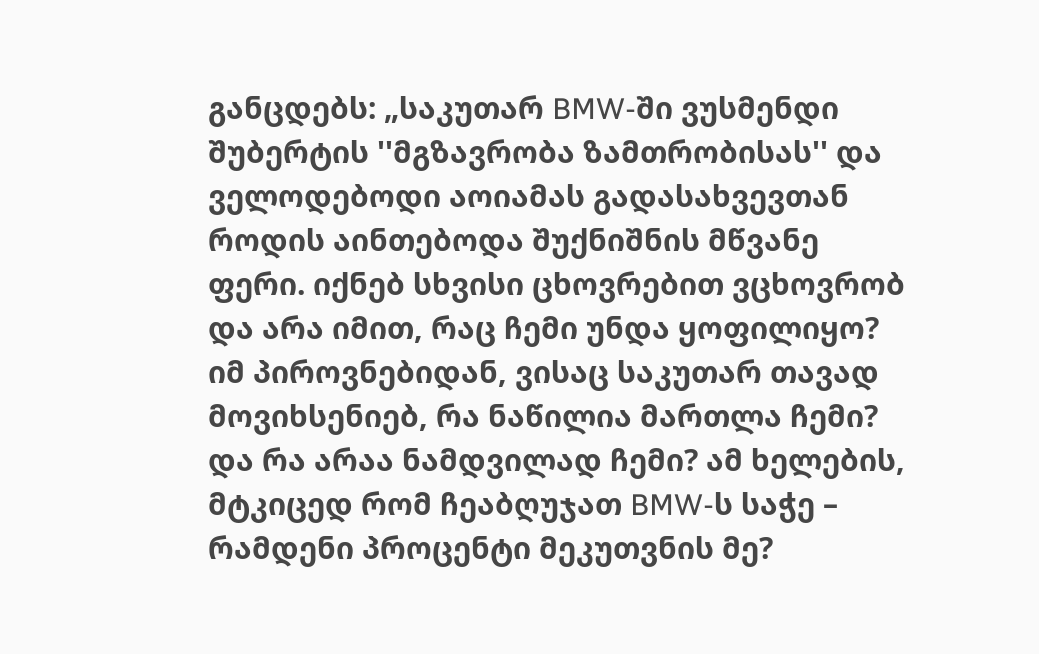განცდებს: „საკუთარ BMW-ში ვუსმენდი შუბერტის ''მგზავრობა ზამთრობისას'' და ველოდებოდი აოიამას გადასახვევთან როდის აინთებოდა შუქნიშნის მწვანე ფერი. იქნებ სხვისი ცხოვრებით ვცხოვრობ და არა იმით, რაც ჩემი უნდა ყოფილიყო? იმ პიროვნებიდან, ვისაც საკუთარ თავად მოვიხსენიებ, რა ნაწილია მართლა ჩემი? და რა არაა ნამდვილად ჩემი? ამ ხელების, მტკიცედ რომ ჩეაბღუჯათ BMW-ს საჭე – რამდენი პროცენტი მეკუთვნის მე?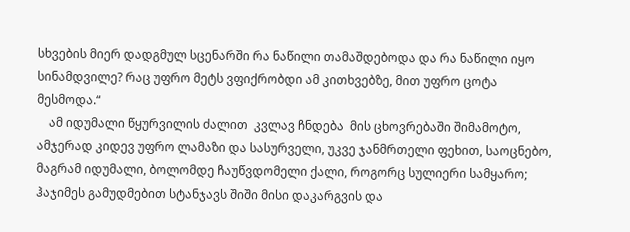სხვების მიერ დადგმულ სცენარში რა ნაწილი თამაშდებოდა და რა ნაწილი იყო სინამდვილე? რაც უფრო მეტს ვფიქრობდი ამ კითხვებზე, მით უფრო ცოტა მესმოდა.“
    ამ იდუმალი წყურვილის ძალით  კვლავ ჩნდება  მის ცხოვრებაში შიმამოტო, ამჯერად კიდევ უფრო ლამაზი და სასურველი, უკვე ჯანმრთელი ფეხით, საოცნებო, მაგრამ იდუმალი, ბოლომდე ჩაუწვდომელი ქალი, როგორც სულიერი სამყარო;  ჰაჯიმეს გამუდმებით სტანჯავს შიში მისი დაკარგვის და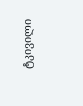ტკივილი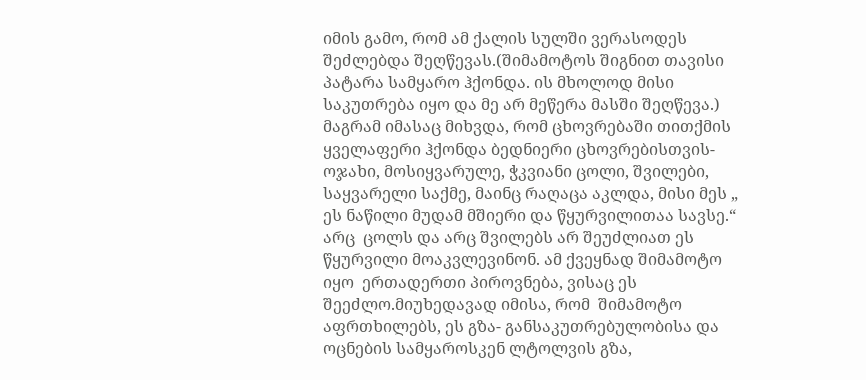იმის გამო, რომ ამ ქალის სულში ვერასოდეს შეძლებდა შეღწევას.(შიმამოტოს შიგნით თავისი პატარა სამყარო ჰქონდა. ის მხოლოდ მისი საკუთრება იყო და მე არ მეწერა მასში შეღწევა.) მაგრამ იმასაც მიხვდა, რომ ცხოვრებაში თითქმის ყველაფერი ჰქონდა ბედნიერი ცხოვრებისთვის-ოჯახი, მოსიყვარულე, ჭკვიანი ცოლი, შვილები, საყვარელი საქმე, მაინც რაღაცა აკლდა, მისი მეს „ ეს ნაწილი მუდამ მშიერი და წყურვილითაა სავსე.“ არც  ცოლს და არც შვილებს არ შეუძლიათ ეს წყურვილი მოაკვლევინონ. ამ ქვეყნად შიმამოტო იყო  ერთადერთი პიროვნება, ვისაც ეს შეეძლო.მიუხედავად იმისა, რომ  შიმამოტო აფრთხილებს, ეს გზა- განსაკუთრებულობისა და ოცნების სამყაროსკენ ლტოლვის გზა,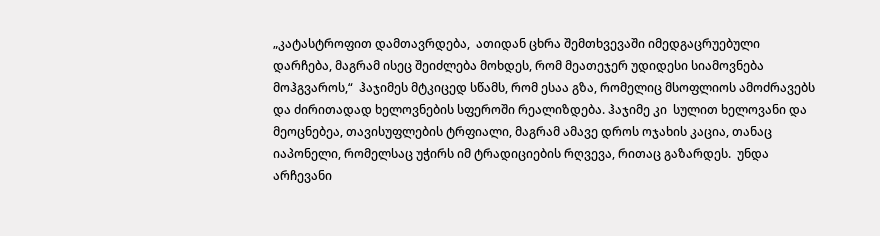„კატასტროფით დამთავრდება,  ათიდან ცხრა შემთხვევაში იმედგაცრუებული დარჩება, მაგრამ ისეც შეიძლება მოხდეს, რომ მეათეჯერ უდიდესი სიამოვნება მოჰგვაროს,“  ჰაჯიმეს მტკიცედ სწამს, რომ ესაა გზა, რომელიც მსოფლიოს ამოძრავებს და ძირითადად ხელოვნების სფეროში რეალიზდება. ჰაჯიმე კი  სულით ხელოვანი და მეოცნებეა, თავისუფლების ტრფიალი, მაგრამ ამავე დროს ოჯახის კაცია, თანაც იაპონელი, რომელსაც უჭირს იმ ტრადიციების რღვევა, რითაც გაზარდეს.  უნდა არჩევანი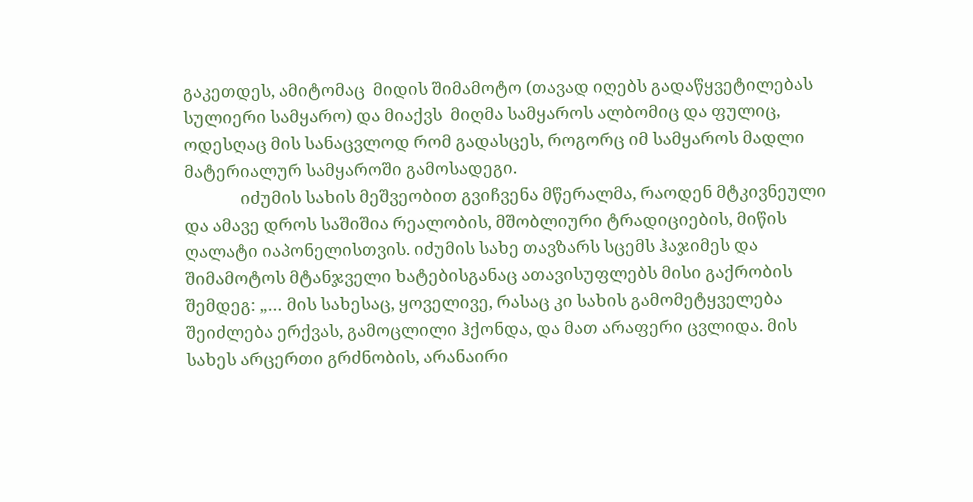გაკეთდეს, ამიტომაც  მიდის შიმამოტო (თავად იღებს გადაწყვეტილებას სულიერი სამყარო) და მიაქვს  მიღმა სამყაროს ალბომიც და ფულიც, ოდესღაც მის სანაცვლოდ რომ გადასცეს, როგორც იმ სამყაროს მადლი მატერიალურ სამყაროში გამოსადეგი.
              იძუმის სახის მეშვეობით გვიჩვენა მწერალმა, რაოდენ მტკივნეული და ამავე დროს საშიშია რეალობის, მშობლიური ტრადიციების, მიწის ღალატი იაპონელისთვის. იძუმის სახე თავზარს სცემს ჰაჯიმეს და შიმამოტოს მტანჯველი ხატებისგანაც ათავისუფლებს მისი გაქრობის შემდეგ: „… მის სახესაც, ყოველივე, რასაც კი სახის გამომეტყველება შეიძლება ერქვას, გამოცლილი ჰქონდა, და მათ არაფერი ცვლიდა. მის სახეს არცერთი გრძნობის, არანაირი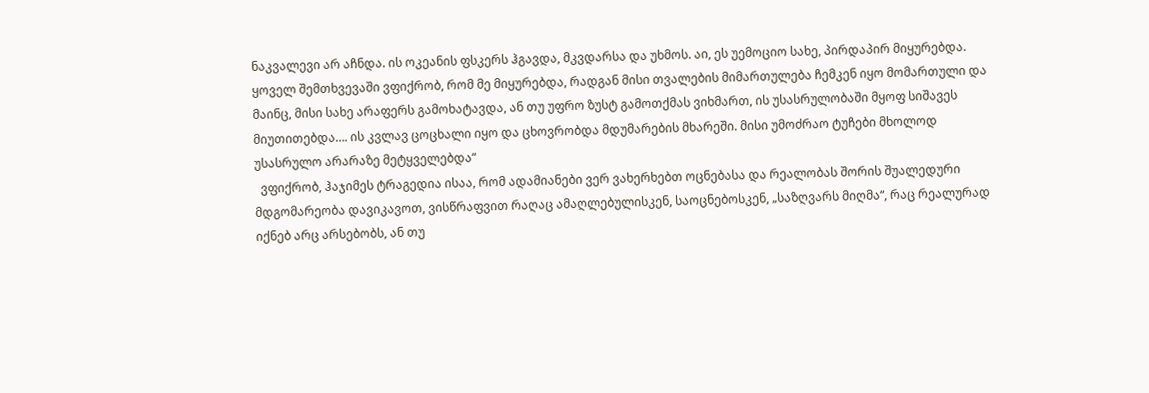ნაკვალევი არ აჩნდა. ის ოკეანის ფსკერს ჰგავდა, მკვდარსა და უხმოს. აი, ეს უემოციო სახე, პირდაპირ მიყურებდა. ყოველ შემთხვევაში ვფიქრობ, რომ მე მიყურებდა, რადგან მისი თვალების მიმართულება ჩემკენ იყო მომართული და მაინც, მისი სახე არაფერს გამოხატავდა, ან თუ უფრო ზუსტ გამოთქმას ვიხმართ, ის უსასრულობაში მყოფ სიშავეს მიუთითებდა…. ის კვლავ ცოცხალი იყო და ცხოვრობდა მდუმარების მხარეში. მისი უმოძრაო ტუჩები მხოლოდ უსასრულო არარაზე მეტყველებდა“
  ვფიქრობ, ჰაჯიმეს ტრაგედია ისაა, რომ ადამიანები ვერ ვახერხებთ ოცნებასა და რეალობას შორის შუალედური მდგომარეობა დავიკავოთ, ვისწრაფვით რაღაც ამაღლებულისკენ, საოცნებოსკენ, „საზღვარს მიღმა“, რაც რეალურად იქნებ არც არსებობს, ან თუ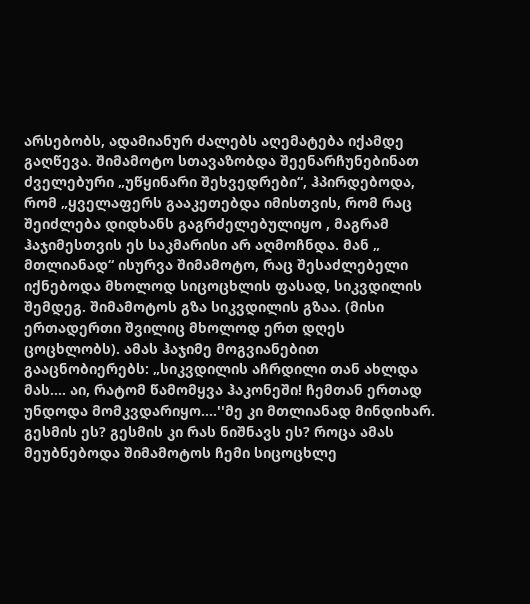არსებობს, ადამიანურ ძალებს აღემატება იქამდე გაღწევა. შიმამოტო სთავაზობდა შეენარჩუნებინათ ძველებური „უწყინარი შეხვედრები“, ჰპირდებოდა, რომ „ყველაფერს გააკეთებდა იმისთვის, რომ რაც შეიძლება დიდხანს გაგრძელებულიყო , მაგრამ ჰაჯიმესთვის ეს საკმარისი არ აღმოჩნდა. მან „ მთლიანად“ ისურვა შიმამოტო, რაც შესაძლებელი იქნებოდა მხოლოდ სიცოცხლის ფასად, სიკვდილის შემდეგ. შიმამოტოს გზა სიკვდილის გზაა. (მისი ერთადერთი შვილიც მხოლოდ ერთ დღეს ცოცხლობს). ამას ჰაჯიმე მოგვიანებით გააცნობიერებს: „სიკვდილის აჩრდილი თან ახლდა მას.... აი, რატომ წამომყვა ჰაკონეში! ჩემთან ერთად უნდოდა მომკვდარიყო....''მე კი მთლიანად მინდიხარ. გესმის ეს? გესმის კი რას ნიშნავს ეს? როცა ამას მეუბნებოდა შიმამოტოს ჩემი სიცოცხლე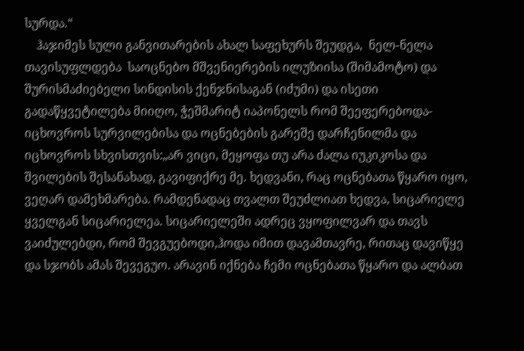სურდა.“
    ჰაჯიმეს სული განვითარების ახალ საფეხურს შეუდგა,  ნელ-ნელა თავისუფლდება  საოცნებო მშვენიერების ილუზიისა (შიმამოტო) და შურისმაძიებელი სინდისის ქენჯნისაგან (იძუმი) და ისეთი გადაწყვეტილება მიიღო, ჭეშმარიტ იაპონელს რომ შეეფერებოდა- იცხოვროს სურვილებისა და ოცნებების გარეშე დარჩენილმა და იცხოვროს სხვისთვის:„არ ვიცი, მეყოფა თუ არა ძალა იუკიკოსა და შვილების შესანახად, გავიფიქრე მე. ხედვანი, რაც ოცნებათა წყარო იყო, ვეღარ დამეხმარება. რამდენადაც თვალთ შეუძლიათ ხედვა, სიცარიელე ყველგან სიცარიელეა. სიცარიელეში ადრეც ვყოფილვარ და თავს ვაიძულებდი, რომ შევგუებოდი,ჰოდა იმით დავამთავრე, რითაც დავიწყე და სჯობს ამას შევეგუო. არავინ იქნება ჩემი ოცნებათა წყარო და ალბათ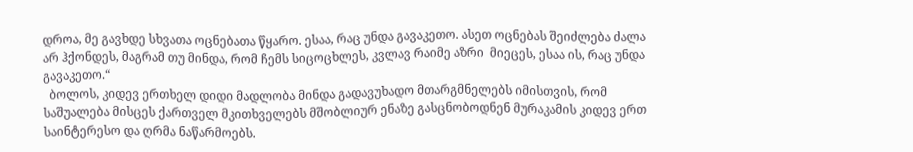დროა, მე გავხდე სხვათა ოცნებათა წყარო. ესაა, რაც უნდა გავაკეთო. ასეთ ოცნებას შეიძლება ძალა არ ჰქონდეს, მაგრამ თუ მინდა, რომ ჩემს სიცოცხლეს, კვლავ რაიმე აზრი  მიეცეს, ესაა ის, რაც უნდა გავაკეთო.“
  ბოლოს, კიდევ ერთხელ დიდი მადლობა მინდა გადავუხადო მთარგმნელებს იმისთვის, რომ საშუალება მისცეს ქართველ მკითხველებს მშობლიურ ენაზე გასცნობოდნენ მურაკამის კიდევ ერთ საინტერესო და ღრმა ნაწარმოებს.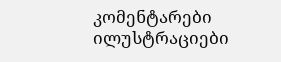კომენტარები ილუსტრაციები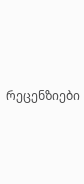რეცენზიები